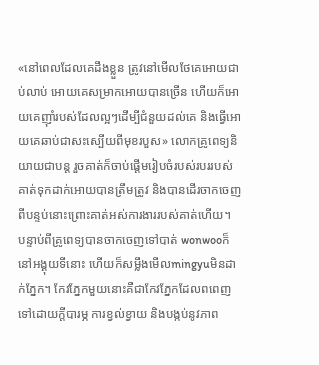«នៅពេលដែលគេដឹងខ្លួន ត្រូវនៅមើលថែគេអោយជាប់លាប់ អោយគេសម្រាកអោយបានច្រើន ហើយក៏អោយគេញ៊ាំរបស់ដែលល្អៗដើម្បីជំនួយដល់គេ និងធ្វើអោយគេឆាប់ជាសះស្បើយពីមុខរបួស» លោកគ្រូពេទ្យនិយាយជាបន្ត រួចគាត់ក៏ចាប់ផ្តើមរៀបចំរបស់របររបស់គាត់ទុកដាក់អោយបានត្រឹមត្រូវ និងបានដើរចាកចេញពីបន្ទប់នោះព្រោះគាត់អស់ការងាររបស់គាត់ហើយ។
បន្ទាប់ពីគ្រូពេទ្យបានចាកចេញទៅបាត់ wonwooក៏នៅអង្គុយទីនោះ ហើយក៏សម្លឹងមើលmingyuមិនដាក់ភ្នែក។ កែវភ្នែកមួយនោះគឺជាកែវភ្នែកដែលពពេញទៅដោយក្តីបារម្ភ ការខ្វល់ខ្វាយ និងបង្កប់នូវភាព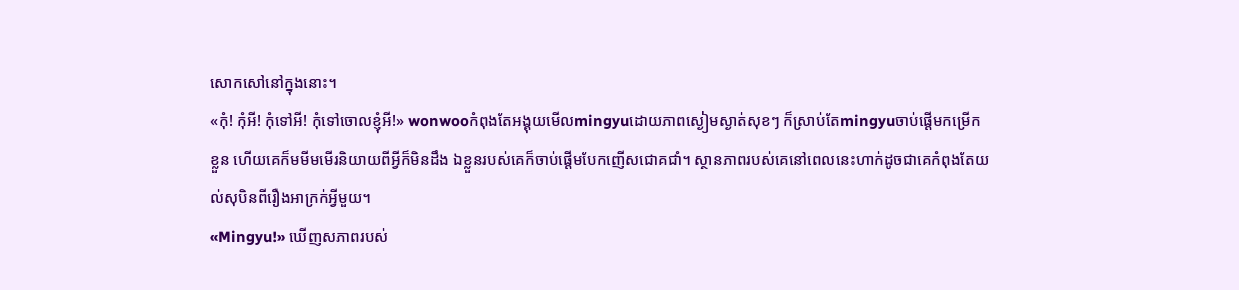សោកសៅនៅក្នុងនោះ។
«កុំ! កុំអី! កុំទៅអី! កុំទៅចោលខ្ញុំអី!» wonwooកំពុងតែអង្គុយមើលmingyuដោយភាពស្ងៀមស្ងាត់សុខៗ ក៏ស្រាប់តែmingyuចាប់ផ្តើមកម្រើកខ្លួន ហើយគេក៏មមីមមើរនិយាយពីអ្វីក៏មិនដឹង ឯខ្លួនរបស់គេក៏ចាប់ផ្តើមបែកញើសជោគជាំ។ ស្ថានភាពរបស់គេនៅពេលនេះហាក់ដូចជាគេកំពុងតែយល់សុបិនពីរឿងអាក្រក់អ្វីមួយ។
«Mingyu!» ឃើញសភាពរបស់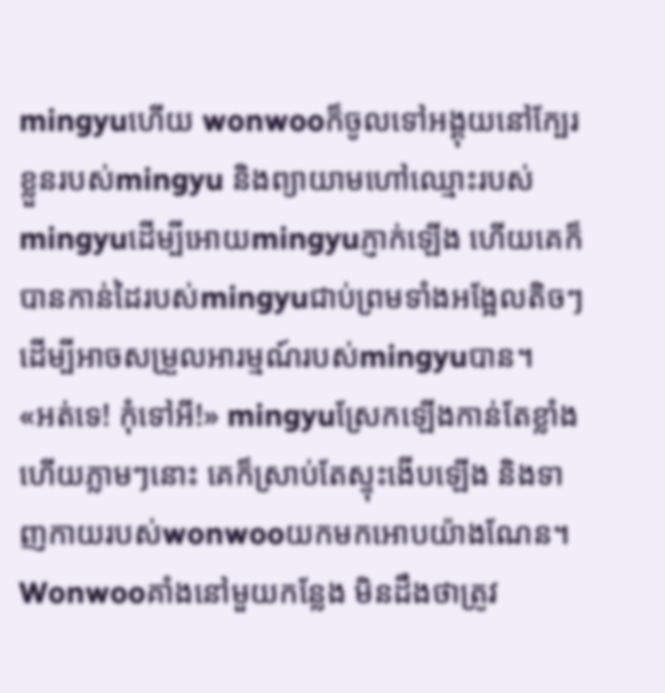mingyuហើយ wonwooក៏ចូលទៅអង្គុយនៅក្បែរខ្លួនរបស់mingyu និងព្យាយាមហៅឈ្មោះរបស់mingyuដើម្បីអោយmingyuភ្ញាក់ឡើង ហើយគេក៏បានកាន់ដៃរបស់mingyuជាប់ព្រមទាំងអង្អែលតិចៗដើម្បីអាចសម្រួលអារម្មណ៍របស់mingyuបាន។
«អត់ទេ! កុំទៅអី!» mingyuស្រែកឡើងកាន់តែខ្លាំង ហើយភ្លាមៗនោះ គេក៏ស្រាប់តែស្ទុះងើបឡើង និងទាញកាយរបស់wonwooយកមកអោបយ៉ាងណែន។
Wonwooគាំងនៅមួយកន្លែង មិនដឹងថាត្រូវ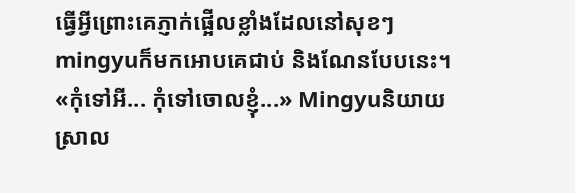ធ្វើអ្វីព្រោះគេភ្ញាក់ផ្អើលខ្លាំងដែលនៅសុខៗ mingyuក៏មកអោបគេជាប់ និងណែនបែបនេះ។
«កុំទៅអី... កុំទៅចោលខ្ញុំ...» Mingyuនិយាយស្រាល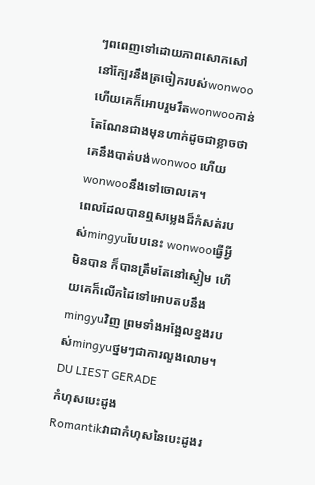ៗពពេញទៅដោយភាពសោកសៅនៅក្បែរនឹងត្រចៀករបស់wonwoo ហើយគេក៏អោបរួមរឹតwonwooកាន់តែណែនជាងមុនហាក់ដូចជាខ្លាចថាគេនឹងបាត់បង់wonwoo ហើយwonwooនឹងទៅចោលគេ។
ពេលដែលបានឮសម្លេងដ៏កំសត់របស់mingyuបែបនេះ wonwooធ្វើអ្វីមិនបាន ក៏បានត្រឹមតែនៅស្ងៀម ហើយគេក៏លើកដៃទៅអោបតបនឹងmingyuវិញ ព្រមទាំងអង្អែលខ្នងរបស់mingyuថ្នមៗជាការលួងលោម។
DU LIEST GERADE
កំហុសបេះដូង
Romantikវាជាកំហុសនៃបេះដូងរ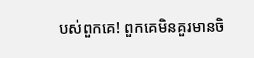បស់ពួកគេ! ពួកគេមិនគួរមានចិ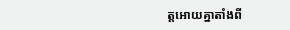ត្តអោយគ្នាតាំងពី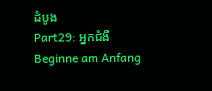ដំបូង
Part29: អ្នកជំងឺ
Beginne am Anfang